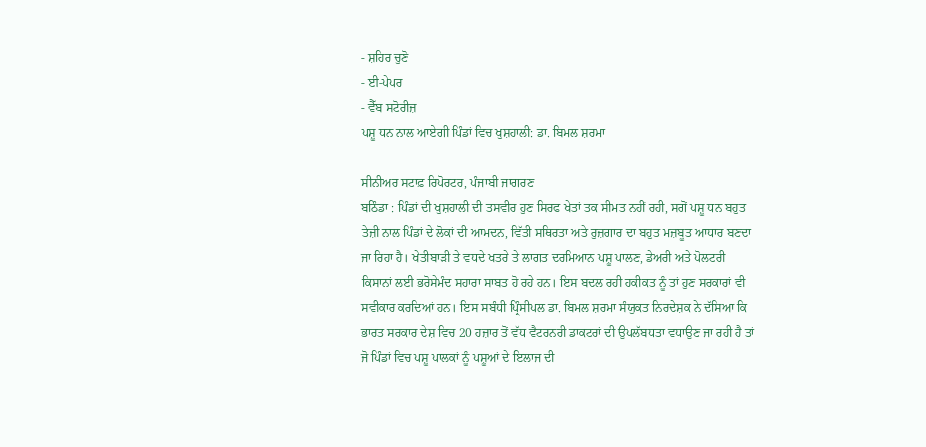- ਸ਼ਹਿਰ ਚੁਣੋ
- ਈ-ਪੇਪਰ
- ਵੈੱਬ ਸਟੋਰੀਜ਼
ਪਸ਼ੂ ਧਨ ਨਾਲ ਆਏਗੀ ਪਿੰਡਾਂ ਵਿਚ ਖੁਸ਼ਹਾਲੀ: ਡਾ. ਬਿਮਲ ਸ਼ਰਮਾ

ਸੀਨੀਅਰ ਸਟਾਫ਼ ਰਿਪੋਰਟਰ, ਪੰਜਾਬੀ ਜਾਗਰਣ
ਬਠਿੰਡਾ : ਪਿੰਡਾਂ ਦੀ ਖੁਸ਼ਹਾਲੀ ਦੀ ਤਸਵੀਰ ਹੁਣ ਸਿਰਫ ਖੇਤਾਂ ਤਕ ਸੀਮਤ ਨਹੀਂ ਰਹੀ, ਸਗੋਂ ਪਸ਼ੂ ਧਨ ਬਹੁਤ ਤੇਜ਼ੀ ਨਾਲ ਪਿੰਡਾਂ ਦੇ ਲੋਕਾਂ ਦੀ ਆਮਦਨ, ਵਿੱਤੀ ਸਥਿਰਤਾ ਅਤੇ ਰੁਜ਼ਗਾਰ ਦਾ ਬਹੁਤ ਮਜ਼ਬੂਤ ਆਧਾਰ ਬਣਦਾ ਜਾ ਰਿਹਾ ਹੈ। ਖੇਤੀਬਾੜੀ ਤੇ ਵਧਦੇ ਖਤਰੇ ਤੇ ਲਾਗਤ ਦਰਮਿਆਨ ਪਸ਼ੂ ਪਾਲਣ, ਡੇਅਰੀ ਅਤੇ ਪੋਲਟਰੀ ਕਿਸਾਨਾਂ ਲਈ ਭਰੋਸੇਮੰਦ ਸਹਾਰਾ ਸਾਬਤ ਹੋ ਰਹੇ ਹਨ। ਇਸ ਬਦਲ ਰਹੀ ਹਕੀਕਤ ਨੂੰ ਤਾਂ ਹੁਣ ਸਰਕਾਰਾਂ ਵੀ ਸਵੀਕਾਰ ਕਰਦਿਆਂ ਹਨ। ਇਸ ਸਬੰਧੀ ਪ੍ਰਿੰਸੀਪਲ ਡਾ. ਬਿਮਲ ਸ਼ਰਮਾ ਸੰਯੁਕਤ ਨਿਰਦੇਸ਼ਕ ਨੇ ਦੱਸਿਆ ਕਿ ਭਾਰਤ ਸਰਕਾਰ ਦੇਸ਼ ਵਿਚ 20 ਹਜ਼ਾਰ ਤੋਂ ਵੱਧ ਵੈਟਰਨਰੀ ਡਾਕਟਰਾਂ ਦੀ ਉਪਲੱਬਧਤਾ ਵਧਾਉਣ ਜਾ ਰਹੀ ਹੈ ਤਾਂ ਜੋ ਪਿੰਡਾਂ ਵਿਚ ਪਸ਼ੂ ਪਾਲਕਾਂ ਨੂੰ ਪਸ਼ੂਆਂ ਦੇ ਇਲਾਜ ਦੀ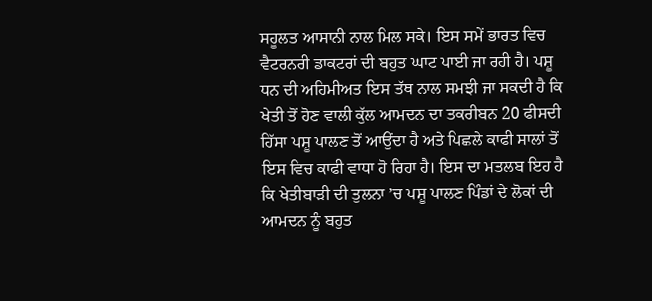ਸਹੂਲਤ ਆਸਾਨੀ ਨਾਲ ਮਿਲ ਸਕੇ। ਇਸ ਸਮੇਂ ਭਾਰਤ ਵਿਚ ਵੈਟਰਨਰੀ ਡਾਕਟਰਾਂ ਦੀ ਬਹੁਤ ਘਾਟ ਪਾਈ ਜਾ ਰਹੀ ਹੈ। ਪਸ਼ੂ ਧਨ ਦੀ ਅਹਿਮੀਅਤ ਇਸ ਤੱਥ ਨਾਲ ਸਮਝੀ ਜਾ ਸਕਦੀ ਹੈ ਕਿ ਖੇਤੀ ਤੋਂ ਹੋਣ ਵਾਲੀ ਕੁੱਲ ਆਮਦਨ ਦਾ ਤਕਰੀਬਨ 20 ਫੀਸਦੀ ਹਿੱਸਾ ਪਸ਼ੂ ਪਾਲਣ ਤੋਂ ਆਉਂਦਾ ਹੈ ਅਤੇ ਪਿਛਲੇ ਕਾਫੀ ਸਾਲਾਂ ਤੋਂ ਇਸ ਵਿਚ ਕਾਫੀ ਵਾਧਾ ਹੋ ਰਿਹਾ ਹੈ। ਇਸ ਦਾ ਮਤਲਬ ਇਹ ਹੈ ਕਿ ਖੇਤੀਬਾੜੀ ਦੀ ਤੁਲਨਾ ’ਚ ਪਸ਼ੂ ਪਾਲਣ ਪਿੰਡਾਂ ਦੇ ਲੋਕਾਂ ਦੀ ਆਮਦਨ ਨੂੰ ਬਹੁਤ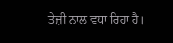ਤੇਜ਼ੀ ਨਾਲ ਵਧਾ ਰਿਹਾ ਹੈ।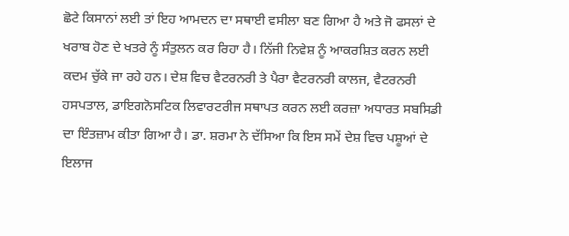ਛੋਟੇ ਕਿਸਾਨਾਂ ਲਈ ਤਾਂ ਇਹ ਆਮਦਨ ਦਾ ਸਥਾਈ ਵਸੀਲਾ ਬਣ ਗਿਆ ਹੈ ਅਤੇ ਜੋ ਫਸਲਾਂ ਦੇ ਖਰਾਬ ਹੋਣ ਦੇ ਖਤਰੇ ਨੂੰ ਸੰਤੁਲਨ ਕਰ ਰਿਹਾ ਹੈ। ਨਿੱਜੀ ਨਿਵੇਸ਼ ਨੂੰ ਆਕਰਸ਼ਿਤ ਕਰਨ ਲਈ ਕਦਮ ਚੁੱਕੇ ਜਾ ਰਹੇ ਹਨ। ਦੇਸ਼ ਵਿਚ ਵੈਟਰਨਰੀ ਤੇ ਪੈਰਾ ਵੈਟਰਨਰੀ ਕਾਲਜ, ਵੈਟਰਨਰੀ ਹਸਪਤਾਲ, ਡਾਇਗਨੋਸਟਿਕ ਲਿਵਾਰਟਰੀਜ ਸਥਾਪਤ ਕਰਨ ਲਈ ਕਰਜ਼ਾ ਅਧਾਰਤ ਸਬਸਿਡੀ ਦਾ ਇੰਤਜ਼ਾਮ ਕੀਤਾ ਗਿਆ ਹੈ। ਡਾ. ਸ਼ਰਮਾ ਨੇ ਦੱਸਿਆ ਕਿ ਇਸ ਸਮੇਂ ਦੇਸ਼ ਵਿਚ ਪਸ਼ੂਆਂ ਦੇ ਇਲਾਜ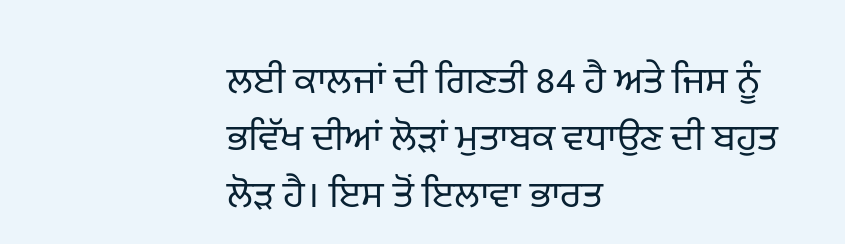ਲਈ ਕਾਲਜਾਂ ਦੀ ਗਿਣਤੀ 84 ਹੈ ਅਤੇ ਜਿਸ ਨੂੰ ਭਵਿੱਖ ਦੀਆਂ ਲੋੜਾਂ ਮੁਤਾਬਕ ਵਧਾਉਣ ਦੀ ਬਹੁਤ ਲੋੜ ਹੈ। ਇਸ ਤੋਂ ਇਲਾਵਾ ਭਾਰਤ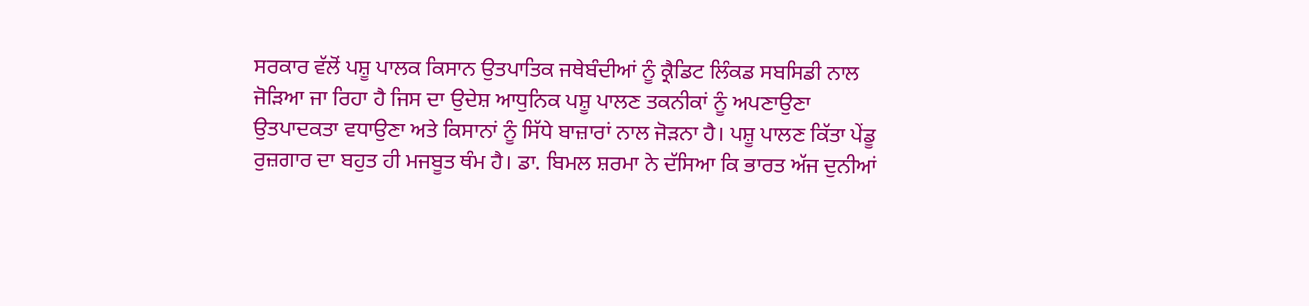ਸਰਕਾਰ ਵੱਲੋਂ ਪਸ਼ੂ ਪਾਲਕ ਕਿਸਾਨ ਉਤਪਾਤਿਕ ਜਥੇਬੰਦੀਆਂ ਨੂੰ ਕ੍ਰੈਡਿਟ ਲਿੰਕਡ ਸਬਸਿਡੀ ਨਾਲ ਜੋੜਿਆ ਜਾ ਰਿਹਾ ਹੈ ਜਿਸ ਦਾ ਉਦੇਸ਼ ਆਧੁਨਿਕ ਪਸ਼ੂ ਪਾਲਣ ਤਕਨੀਕਾਂ ਨੂੰ ਅਪਣਾਉਣਾ ਉਤਪਾਦਕਤਾ ਵਧਾਉਣਾ ਅਤੇ ਕਿਸਾਨਾਂ ਨੂੰ ਸਿੱਧੇ ਬਾਜ਼ਾਰਾਂ ਨਾਲ ਜੋੜਨਾ ਹੈ। ਪਸ਼ੂ ਪਾਲਣ ਕਿੱਤਾ ਪੇਂਡੂ ਰੁਜ਼ਗਾਰ ਦਾ ਬਹੁਤ ਹੀ ਮਜਬੂਤ ਥੰਮ ਹੈ। ਡਾ. ਬਿਮਲ ਸ਼ਰਮਾ ਨੇ ਦੱਸਿਆ ਕਿ ਭਾਰਤ ਅੱਜ ਦੁਨੀਆਂ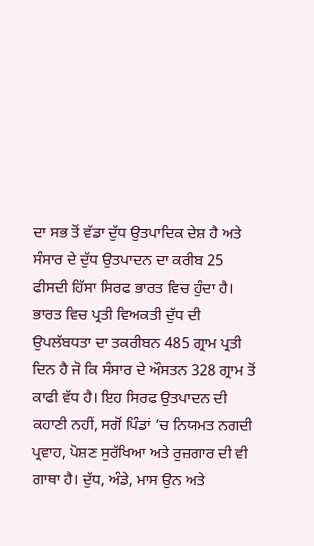ਦਾ ਸਭ ਤੋਂ ਵੱਡਾ ਦੁੱਧ ਉਤਪਾਦਿਕ ਦੇਸ਼ ਹੈ ਅਤੇ ਸੰਸਾਰ ਦੇ ਦੁੱਧ ਉਤਪਾਦਨ ਦਾ ਕਰੀਬ 25 ਫੀਸਦੀ ਹਿੱਸਾ ਸਿਰਫ ਭਾਰਤ ਵਿਚ ਹੁੰਦਾ ਹੈ। ਭਾਰਤ ਵਿਚ ਪ੍ਰਤੀ ਵਿਅਕਤੀ ਦੁੱਧ ਦੀ ਉਪਲੱਬਧਤਾ ਦਾ ਤਕਰੀਬਨ 485 ਗ੍ਰਾਮ ਪ੍ਰਤੀ ਦਿਨ ਹੈ ਜੋ ਕਿ ਸੰਸਾਰ ਦੇ ਔਸਤਨ 328 ਗ੍ਰਾਮ ਤੋਂ ਕਾਫੀ ਵੱਧ ਹੈ। ਇਹ ਸਿਰਫ ਉਤਪਾਦਨ ਦੀ ਕਹਾਣੀ ਨਹੀਂ, ਸਗੋਂ ਪਿੰਡਾਂ ’ਚ ਨਿਯਮਤ ਨਗਦੀ ਪ੍ਰਵਾਹ, ਪੋਸ਼ਣ ਸੁਰੱਖਿਆ ਅਤੇ ਰੁਜ਼ਗਾਰ ਦੀ ਵੀ ਗਾਥਾ ਹੈ। ਦੁੱਧ, ਅੰਡੇ, ਮਾਸ ਉਨ ਅਤੇ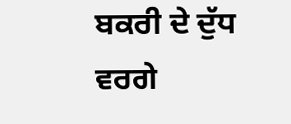ਬਕਰੀ ਦੇ ਦੁੱਧ ਵਰਗੇ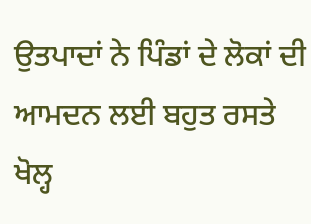ਉਤਪਾਦਾਂ ਨੇ ਪਿੰਡਾਂ ਦੇ ਲੋਕਾਂ ਦੀ ਆਮਦਨ ਲਈ ਬਹੁਤ ਰਸਤੇ ਖੋਲ੍ਹ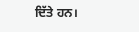ਦਿੱਤੇ ਹਨ।